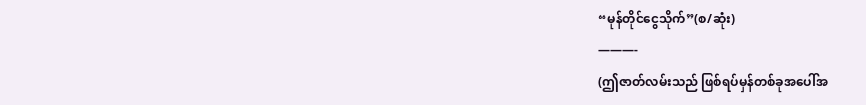“မုန်တိုင်ငွေသိုက်”(စ/ဆုံး)
———-
(ဤဇာတ်လမ်းသည် ဖြစ်ရပ်မှန်တစ်ခုအပေါ်အ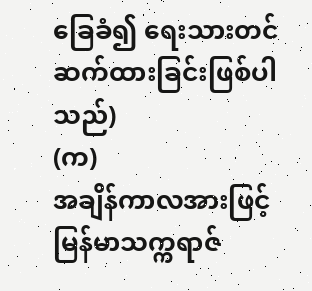ခြေခံ၍ ရေးသားတင်ဆက်ထားခြင်းဖြစ်ပါသည်)
(က)
အချိန်ကာလအားဖြင့် မြန်မာသက္ကရာဇ်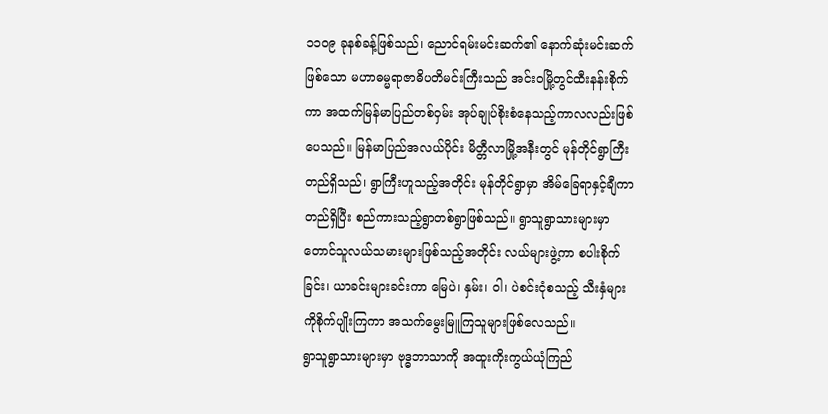၁၁၀၉ ခုနစ်ခန့်ဖြစ်သည်၊ ညောင်ရမ်းမင်းဆက်၏ နောက်ဆုံးမင်းဆက်ဖြစ်သော မဟာဓမ္မရာဇာဓိပတိမင်းကြီးသည် အင်းဝမြို့တွင်ထီးနန်းစိုက်ကာ အထက်မြန်မာပြည်တစ်ဝှမ်း အုပ်ချုပ်စိုးစံနေသည့်ကာလလည်းဖြစ်ပေသည်။ မြန်မာပြည်အလယ်ပိုင်း မိတ္တီလာမြို့အနီးတွင် မုန်တိုင်ရွာကြီးတည်ရှိသည်၊ ရွာကြီးဟူသည့်အတိုင်း မုန်တိုင်ရွာမှာ အိမ်ခြေရာနှင့်ချီကာတည်ရှိပြီး စည်ကားသည့်ရွာတစ်ရွာဖြစ်သည်။ ရွာသူရွာသားများမှာ တောင်သူလယ်သမားများဖြစ်သည့်အတိုင်း လယ်များဖွဲ့ကာ စပါးစိုက်ခြင်း၊ ယာခင်းများခင်းကာ မြေပဲ၊ နှမ်း၊ ဝါ၊ ပဲစင်းငုံစသည့် သီးနှံများကိုစိုက်ပျိုးကြကာ အသက်မွေးမြူကြသူများဖြစ်လေသည်။
ရွာသူရွာသားများမှာ ဗုဒ္ဓဘာသာကို အထူးကိုးကွယ်ယုံကြည်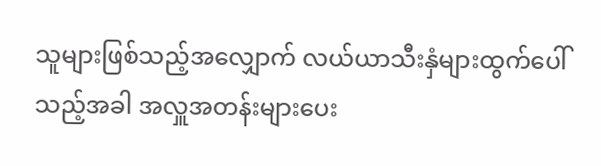သူများဖြစ်သည့်အလျှောက် လယ်ယာသီးနှံများထွက်ပေါ်သည့်အခါ အလှူအတန်းများပေး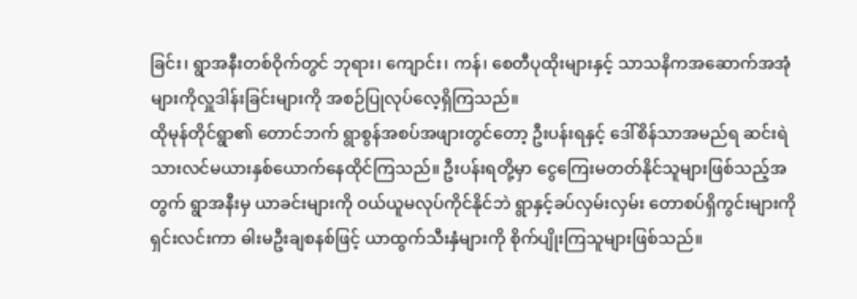ခြင်း၊ ရွာအနီးတစ်ဝိုက်တွင် ဘုရား၊ ကျောင်း၊ ကန်၊ စေတီပုထိုးများနှင့် သာသနိကအဆောက်အအုံများကိုလှူဒါန်းခြင်းများကို အစဉ်ပြုလုပ်လေ့ရှိကြသည်။
ထိုမုန်တိုင်ရွာ၏ တောင်ဘက် ရွာစွန်အစပ်အဖျားတွင်တော့ ဦးပန်းရနှင့် ဒေါ်စိန်သာအမည်ရ ဆင်းရဲသားလင်မယားနှစ်ယောက်နေထိုင်ကြသည်။ ဦးပန်းရတို့မှာ ငွေကြေးမတတ်နိုင်သူများဖြစ်သည့်အတွက် ရွာအနီးမှ ယာခင်းများကို ဝယ်ယူမလုပ်ကိုင်နိုင်ဘဲ ရွာနှင့်ခပ်လှမ်းလှမ်း တောစပ်ရှိကွင်းများကို ရှင်းလင်းကာ ဓါးမဦးချစနစ်ဖြင့် ယာထွက်သီးနှံများကို စိုက်ပျိုးကြသူများဖြစ်သည်။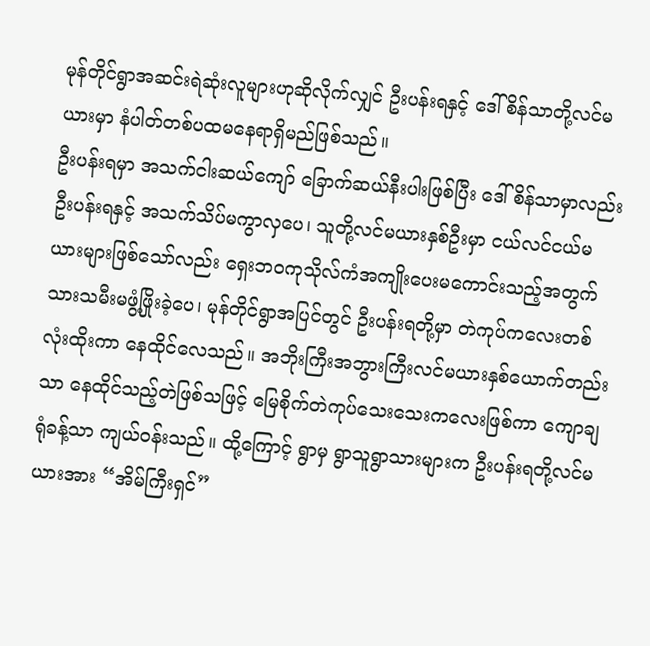မုန်တိုင်ရွာအဆင်းရဲဆုံးလူများဟုဆိုလိုက်လျှင် ဦးပန်းရနှင့် ဒေါ်စိန်သာတို့လင်မယားမှာ နံပါတ်တစ်ပထမနေရာရှိမည်ဖြစ်သည်။
ဦးပန်းရမှာ အသက်ငါးဆယ်ကျော် ခြောက်ဆယ်နီးပါးဖြစ်ပြီး ဒေါ်စိန်သာမှာလည်း ဦးပန်းရနှင့် အသက်သိပ်မကွာလှပေ၊ သူတို့လင်မယားနှစ်ဦးမှာ ငယ်လင်ငယ်မယားများဖြစ်သော်လည်း ရှေးဘဝကုသိုလ်ကံအကျိုးပေးမကောင်းသည့်အတွက် သားသမီးမဖွံ့ဖြိုးခဲ့ပေ၊ မုန်တိုင်ရွာအပြင်တွင် ဦးပန်းရတို့မှာ တဲကုပ်ကလေးတစ်လုံးထိုးကာ နေထိုင်လေသည်။ အဘိုးကြီးအဘွားကြီးလင်မယားနှစ်ယောက်တည်းသာ နေထိုင်သည့်တဲဖြစ်သဖြင့် မြေစိုက်တဲကုပ်သေးသေးကလေးဖြစ်ကာ ကျောချရုံခန့်သာ ကျယ်ဝန်းသည်။ ထို့ကြောင့် ရွာမှ ရွာသူရွာသားများက ဦးပန်းရတို့လင်မယားအား “အိမ်ကြီးရှင်”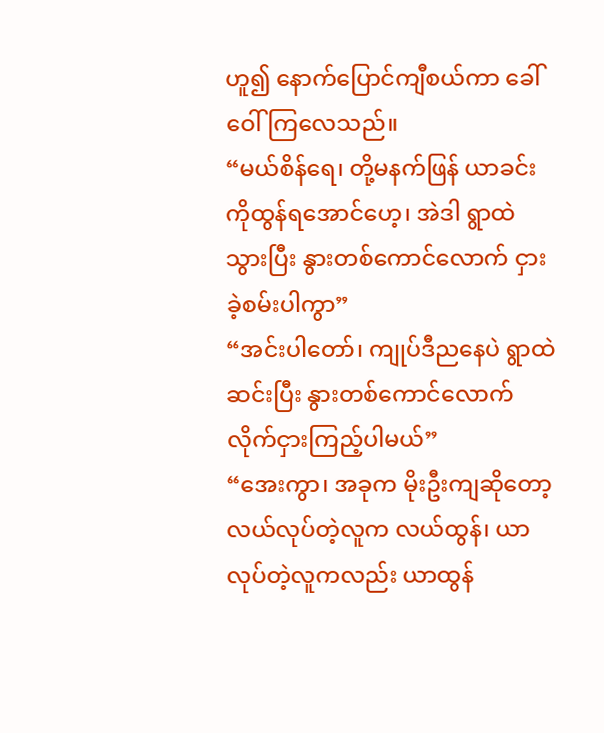ဟူ၍ နောက်ပြောင်ကျီစယ်ကာ ခေါ်ဝေါ်ကြလေသည်။
“မယ်စိန်ရေ၊ တို့မနက်ဖြန် ယာခင်းကိုထွန်ရအောင်ဟေ့၊ အဲဒါ ရွာထဲသွားပြီး နွားတစ်ကောင်လောက် ငှားခဲ့စမ်းပါကွာ”
“အင်းပါတော်၊ ကျုပ်ဒီညနေပဲ ရွာထဲဆင်းပြီး နွားတစ်ကောင်လောက် လိုက်ငှားကြည့်ပါမယ်”
“အေးကွာ၊ အခုက မိုးဦးကျဆိုတော့ လယ်လုပ်တဲ့လူက လယ်ထွန်၊ ယာလုပ်တဲ့လူကလည်း ယာထွန်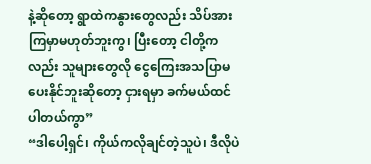နဲ့ဆိုတော့ ရွာထဲကနွားတွေလည်း သိပ်အားကြမှာမဟုတ်ဘူးကွ၊ ပြီးတော့ ငါတို့ကလည်း သူများတွေလို ငွေကြေးအသပြာမပေးနိုင်ဘူးဆိုတော့ ငှားရမှာ ခက်မယ်ထင်ပါတယ်ကွာ”
“ဒါပေါ့ရှင်၊ ကိုယ်ကလိုချင်တဲ့သူပဲ၊ ဒီလိုပဲ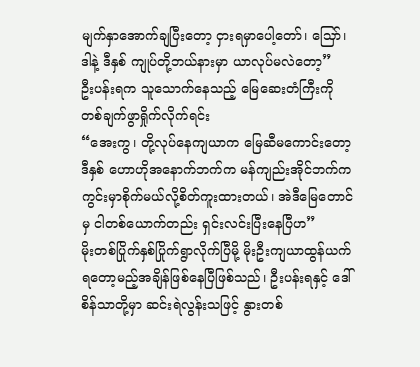မျက်နှာအောက်ချပြီးတော့ ငှားရမှာပေါ့တော်၊ သြော်၊ ဒါနဲ့ ဒီနှစ် ကျုပ်တို့ဘယ်နားမှာ ယာလုပ်မလဲတော့”
ဦးပန်းရက သူသောက်နေသည့် မြေဆေးတံကြီးကို တစ်ချက်ဖွာရှိုက်လိုက်ရင်း
“အေးကွ၊ တို့လုပ်နေကျယာက မြေဆီမကောင်းတော့ ဒီနှစ် ဟောဟိုအနောက်ဘက်က မန်ကျည်းအိုင်ဘက်က ကွင်းမှာစိုက်မယ်လို့စိတ်ကူးထားတယ်၊ အဲဒီမြေတောင်မှ ငါတစ်ယောက်တည်း ရှင်းလင်းပြီးနေပြီဟ”
မိုးတစ်ပြိုက်နှစ်ပြိုက်ရွာလိုက်ပြီမို့ မိုးဦးကျယာထွန်ယက်ရတော့မည့်အချိန်ဖြစ်နေပြီဖြစ်သည်၊ ဦးပန်းရနှင့် ဒေါ်စိန်သာတို့မှာ ဆင်းရဲလွန်းသဖြင့် နွားတစ်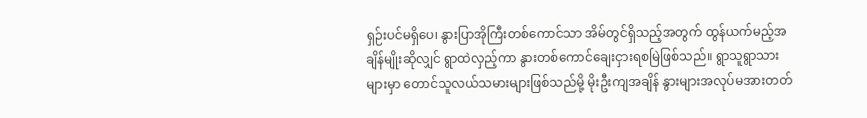ရှဉ်းပင်မရှိပေ၊ နွားပြာအိုကြီးတစ်ကောင်သာ အိမ်တွင်ရှိသည့်အတွက် ထွန်ယက်မည့်အချိန်မျိုးဆိုလျှင် ရွာထဲလှည့်ကာ နွားတစ်ကောင်ချေးငှားရစမြဲဖြစ်သည်။ ရွာသူရွာသားများမှာ တောင်သူလယ်သမားများဖြစ်သည်မို့ မိုးဦးကျအချိန် နွားများအလုပ်မအားတတ်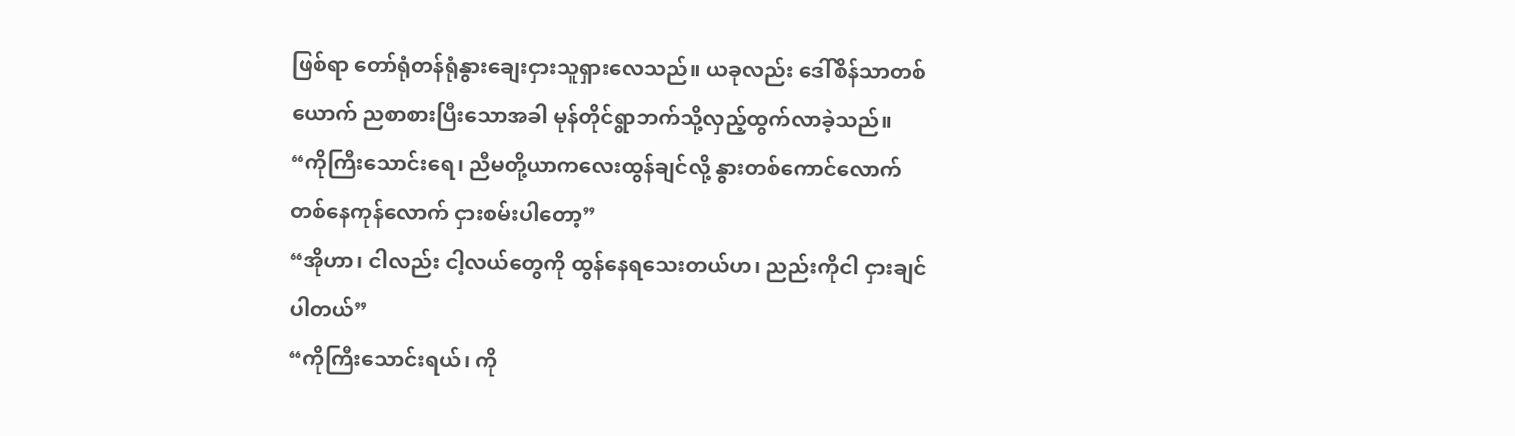ဖြစ်ရာ တော်ရုံတန်ရုံနွားချေးငှားသူရှားလေသည်။ ယခုလည်း ဒေါ်စိန်သာတစ်ယောက် ညစာစားပြီးသောအခါ မုန်တိုင်ရွာဘက်သို့လှည့်ထွက်လာခဲ့သည်။
“ကိုကြီးသောင်းရေ၊ ညီမတို့ယာကလေးထွန်ချင်လို့ နွားတစ်ကောင်လောက် တစ်နေကုန်လောက် ငှားစမ်းပါတော့”
“အိုဟာ၊ ငါလည်း ငါ့လယ်တွေကို ထွန်နေရသေးတယ်ဟ၊ ညည်းကိုငါ ငှားချင်ပါတယ်”
“ကိုကြီးသောင်းရယ်၊ ကို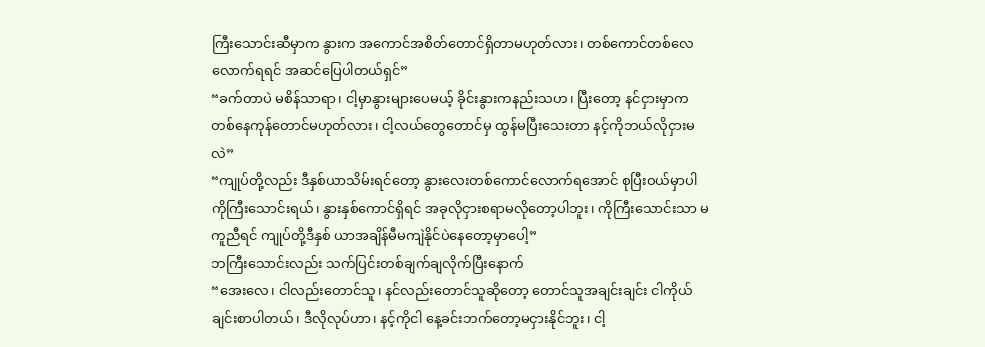ကြီးသောင်းဆီမှာက နွားက အကောင်အစိတ်တောင်ရှိတာမဟုတ်လား၊ တစ်ကောင်တစ်လေလောက်ရရင် အဆင်ပြေပါတယ်ရှင်”
“ခက်တာပဲ မစိန်သာရာ၊ ငါ့မှာနွားများပေမယ့် ခိုင်းနွားကနည်းသဟ၊ ပြီးတော့ နင်ငှားမှာက တစ်နေကုန်တောင်မဟုတ်လား၊ ငါ့လယ်တွေတောင်မှ ထွန်မပြီးသေးတာ နင့်ကိုဘယ်လိုငှားမလဲ”
“ကျုပ်တို့လည်း ဒီနှစ်ယာသိမ်းရင်တော့ နွားလေးတစ်ကောင်လောက်ရအောင် စုပြီးဝယ်မှာပါ ကိုကြီးသောင်းရယ်၊ နွားနှစ်ကောင်ရှိရင် အခုလိုငှားစရာမလိုတော့ပါဘူး၊ ကိုကြီးသောင်းသာ မကူညီရင် ကျုပ်တို့ဒီနှစ် ယာအချိန်မီမကျဲနိုင်ပဲနေတော့မှာပေါ့”
ဘကြီးသောင်းလည်း သက်ပြင်းတစ်ချက်ချလိုက်ပြီးနောက်
“အေးလေ၊ ငါလည်းတောင်သူ၊ နင်လည်းတောင်သူဆိုတော့ တောင်သူအချင်းချင်း ငါကိုယ်ချင်းစာပါတယ်၊ ဒီလိုလုပ်ဟာ၊ နင့်ကိုငါ နေ့ခင်းဘက်တော့မငှားနိုင်ဘူး၊ ငါ့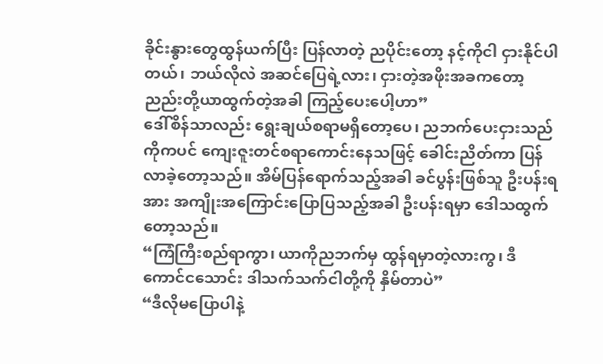ခိုင်းနွားတွေထွန်ယက်ပြီး ပြန်လာတဲ့ ညပိုင်းတော့ နင့်ကိုငါ ငှားနိုင်ပါတယ်၊ ဘယ်လိုလဲ အဆင်ပြေရဲ့လား၊ ငှားတဲ့အဖိုးအခကတော့ ညည်းတို့ယာထွက်တဲ့အခါ ကြည့်ပေးပေါ့ဟာ”
ဒေါ်စိန်သာလည်း ရွေးချယ်စရာမရှိတော့ပေ၊ ညဘက်ပေးငှားသည်ကိုကပင် ကျေးဇူးတင်စရာကောင်းနေသဖြင့် ခေါင်းညိတ်ကာ ပြန်လာခဲ့တော့သည်။ အိမ်ပြန်ရောက်သည့်အခါ ခင်ပွန်းဖြစ်သူ ဦးပန်းရအား အကျိုးအကြောင်းပြောပြသည့်အခါ ဦးပန်းရမှာ ဒေါသထွက်တော့သည်။
“ကြံကြီးစည်ရာကွာ၊ ယာကိုညဘက်မှ ထွန်ရမှာတဲ့လားကွ၊ ဒီကောင်ငသောင်း ဒါသက်သက်ငါတို့ကို နှိမ်တာပဲ”
“ဒီလိုမပြောပါနဲ့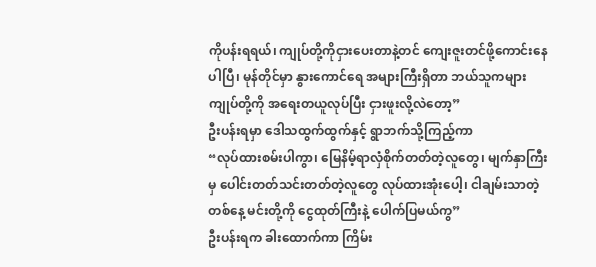ကိုပန်းရရယ်၊ ကျုပ်တို့ကိုငှားပေးတာနဲ့တင် ကျေးဇူးတင်ဖို့ကောင်းနေပါပြီ၊ မုန်တိုင်မှာ နွားကောင်ရေ အများကြီးရှိတာ ဘယ်သူကများကျုပ်တို့ကို အရေးတယူလုပ်ပြီး ငှားဖူးလို့လဲတော့”
ဦးပန်းရမှာ ဒေါသထွက်ထွက်နှင့် ရွာဘက်သို့ကြည့်ကာ
“လုပ်ထားစမ်းပါကွာ၊ မြေနိမ့်ရာလှံစိုက်တတ်တဲ့လူတွေ၊ မျက်နှာကြီးမှ ပေါင်းတတ်သင်းတတ်တဲ့လူတွေ လုပ်ထားအုံးပေါ့၊ ငါချမ်းသာတဲ့တစ်နေ့ မင်းတို့ကို ငွေထုတ်ကြီးနဲ့ ပေါက်ပြမယ်ကွ”
ဦးပန်းရက ခါးထောက်ကာ ကြိမ်း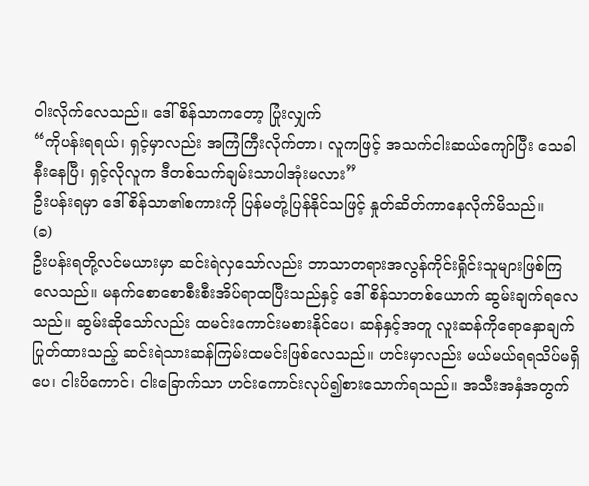ဝါးလိုက်လေသည်။ ဒေါ်စိန်သာကတော့ ပြုံးလျှက်
“ကိုပန်းရရယ်၊ ရှင့်မှာလည်း အကြံကြီးလိုက်တာ၊ လူကဖြင့် အသက်ငါးဆယ်ကျော်ပြီး သေခါနီးနေပြီ၊ ရှင့်လိုလူက ဒီတစ်သက်ချမ်းသာပါအုံးမလား”
ဦးပန်းရမှာ ဒေါ်စိန်သာ၏စကားကို ပြန်မတုံ့ပြန်နိုင်သဖြင့် နှုတ်ဆိတ်ကာနေလိုက်မိသည်။
(ခ)
ဦးပန်းရတို့လင်မယားမှာ ဆင်းရဲလှသော်လည်း ဘာသာတရားအလွန်ကိုင်းရှိုင်းသူများဖြစ်ကြလေသည်။ မနက်စောစောစီးစီးအိပ်ရာထပြီးသည်နှင့် ဒေါ်စိန်သာတစ်ယောက် ဆွမ်းချက်ရလေသည်။ ဆွမ်းဆိုသော်လည်း ထမင်းကောင်းမစားနိုင်ပေ၊ ဆန်နှင့်အတူ လူးဆန်ကိုရောနှောချက်ပြုတ်ထားသည့် ဆင်းရဲသားဆန်ကြမ်းထမင်းဖြစ်လေသည်။ ဟင်းမှာလည်း မယ်မယ်ရရသိပ်မရှိပေ၊ ငါးပိကောင်၊ ငါးခြောက်သာ ဟင်းကောင်းလုပ်၍စားသောက်ရသည်။ အသီးအနှံအတွက်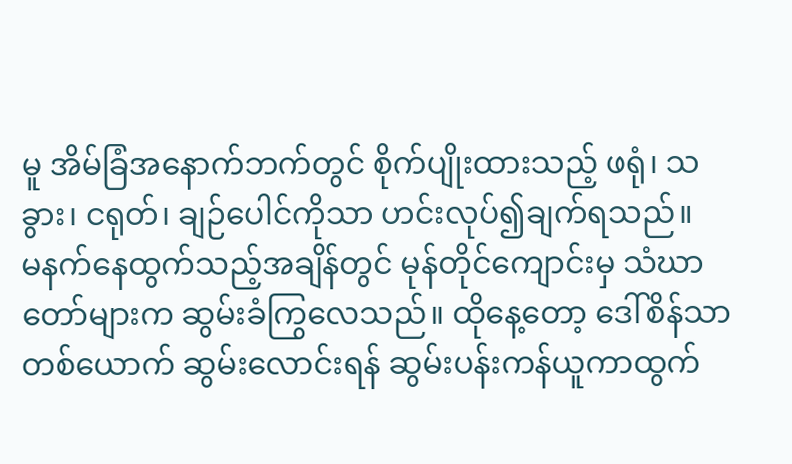မူ အိမ်ခြံအနောက်ဘက်တွင် စိုက်ပျိုးထားသည့် ဖရုံ၊ သခွား၊ ငရုတ်၊ ချဉ်ပေါင်ကိုသာ ဟင်းလုပ်၍ချက်ရသည်။
မနက်နေထွက်သည့်အချိန်တွင် မုန်တိုင်ကျောင်းမှ သံဃာတော်များက ဆွမ်းခံကြွလေသည်။ ထိုနေ့တော့ ဒေါ်စိန်သာတစ်ယောက် ဆွမ်းလောင်းရန် ဆွမ်းပန်းကန်ယူကာထွက်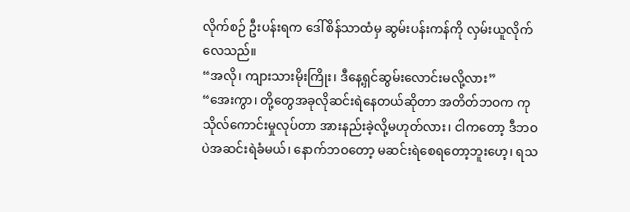လိုက်စဉ် ဦးပန်းရက ဒေါ်စိန်သာထံမှ ဆွမ်းပန်းကန်ကို လှမ်းယူလိုက်လေသည်။
“အလို၊ ကျားသားမိုးကြိုး၊ ဒီနေ့ရှင်ဆွမ်းလောင်းမလို့လား”
“အေးကွာ၊ တို့တွေအခုလိုဆင်းရဲနေတယ်ဆိုတာ အတိတ်ဘဝက ကုသိုလ်ကောင်းမှုလုပ်တာ အားနည်းခဲ့လို့မဟုတ်လား၊ ငါကတော့ ဒီဘဝပဲအဆင်းရဲခံမယ်၊ နောက်ဘဝတော့ မဆင်းရဲစေရတော့ဘူးဟေ့၊ ရသ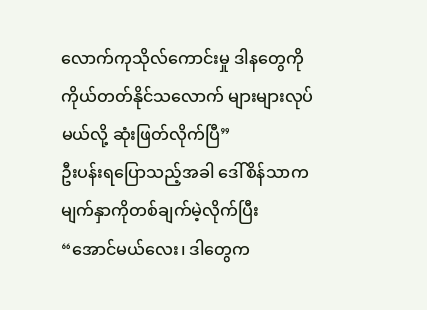လောက်ကုသိုလ်ကောင်းမှု ဒါနတွေကို ကိုယ်တတ်နိုင်သလောက် များများလုပ်မယ်လို့ ဆုံးဖြတ်လိုက်ပြီ”
ဦးပန်းရပြောသည့်အခါ ဒေါ်စိန်သာက မျက်နှာကိုတစ်ချက်မဲ့လိုက်ပြီး
“အောင်မယ်လေး၊ ဒါတွေက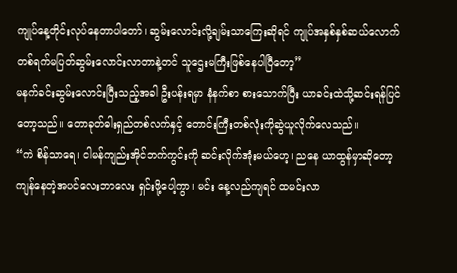ကျုပ်နေ့တိုင်းလုပ်နေတာပါတော်၊ ဆွမ်းလောင်းလို့ချမ်းသာကြေးဆိုရင် ကျုပ်အနှစ်နှစ်ဆယ်လောက် တစ်ရက်မပြတ်ဆွမ်းလောင်းလာတာနဲ့တင် သူဌေးမကြီးဖြစ်နေပါပြီတော့”
မနက်ခင်းဆွမ်းလောင်းပြီးသည့်အခါ ဦးပန်းရမှာ နံနက်စာ စားသောက်ပြီး ယာခင်းထဲသို့ဆင်းရန်ပြင်တော့သည်။ တောခုတ်ဓါးရှည်တစ်လက်နှင့် တောင်းကြီးတစ်လုံးကိုဆွဲယူလိုက်လေသည်။
“ကဲ စိန်သာရေ၊ ငါမန်ကျည်းအိုင်ဘက်ကွင်းကို ဆင်းလိုက်အုံးမယ်ဟေ့၊ ညနေ ယာထွန်မှာဆိုတော့ ကျန်နေတဲ့အပင်လေးဘာလေး ရှင်းဖို့ပေါ့ကွာ၊ မင်း နေ့လည်ကျရင် ထမင်းလာ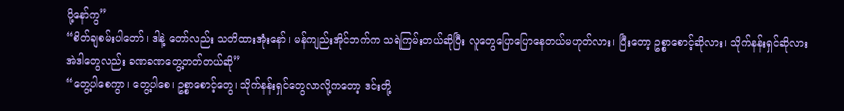ပို့နော်ကွ”
“စိတ်ချစမ်းပါတော်၊ ဒါနဲ့ တော်လည်း သတိထားအုံးနော်၊ မန်ကျည်းအိုင်ဘက်က သရဲကြမ်းတယ်ဆိုပြီး လူတွေပြောပြောနေတယ်မဟုတ်လား၊ ပြီးတော့ ဥစ္စာစောင့်ဆိုလား၊ သိုက်နန်းရှင်ဆိုလား အဲဒါတွေလည်း ခဏခဏတွေ့တတ်တယ်ဆို”
“တွေ့ပါစေကွာ၊ တွေ့ပါစေ၊ ဥစ္စာစောင့်တွေ၊ သိုက်နန်းရှင်တွေလာလို့ကတော့ ဒင်းတို့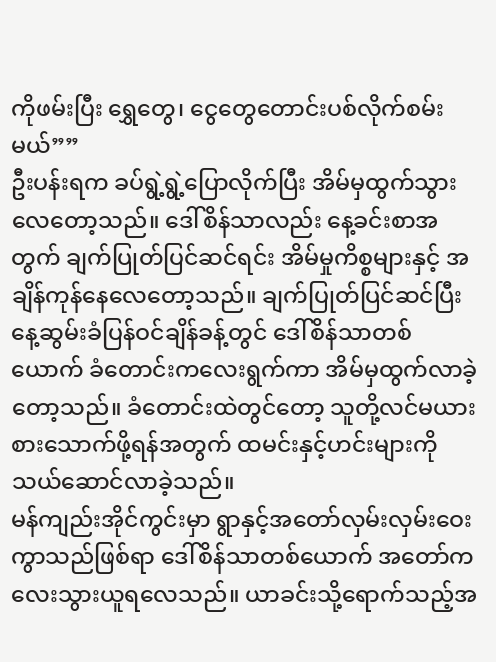ကိုဖမ်းပြီး ရွှေတွေ၊ ငွေတွေတောင်းပစ်လိုက်စမ်းမယ်””
ဦးပန်းရက ခပ်ရွဲ့ရွဲ့ပြောလိုက်ပြီး အိမ်မှထွက်သွားလေတော့သည်။ ဒေါ်စိန်သာလည်း နေ့ခင်းစာအတွက် ချက်ပြုတ်ပြင်ဆင်ရင်း အိမ်မှုကိစ္စများနှင့် အချိန်ကုန်နေလေတော့သည်။ ချက်ပြုတ်ပြင်ဆင်ပြီး နေ့ဆွမ်းခံပြန်ဝင်ချိန်ခန့်တွင် ဒေါ်စိန်သာတစ်ယောက် ခံတောင်းကလေးရွက်ကာ အိမ်မှထွက်လာခဲ့တော့သည်။ ခံတောင်းထဲတွင်တော့ သူတို့လင်မယားစားသောက်ဖို့ရန်အတွက် ထမင်းနှင့်ဟင်းများကိုသယ်ဆောင်လာခဲ့သည်။
မန်ကျည်းအိုင်ကွင်းမှာ ရွာနှင့်အတော်လှမ်းလှမ်းဝေးကွာသည်ဖြစ်ရာ ဒေါ်စိန်သာတစ်ယောက် အတော်ကလေးသွားယူရလေသည်။ ယာခင်းသို့ရောက်သည့်အ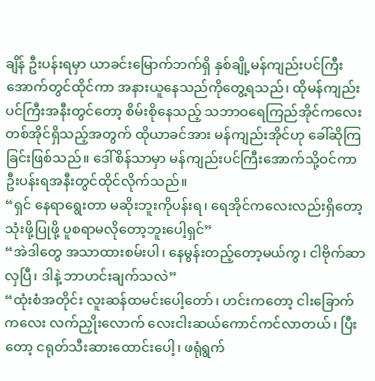ချိန် ဦးပန်းရမှာ ယာခင်းမြောက်ဘက်ရှိ နှစ်ချို့မန်ကျည်းပင်ကြီးအောက်တွင်ထိုင်ကာ အနားယူနေသည်ကိုတွေ့ရသည်၊ ထိုမန်ကျည်းပင်ကြီးအနီးတွင်တော့ စိမ်းစိုနေသည့် သဘာဝရေကြည်အိုင်ကလေးတစ်အိုင်ရှိသည့်အတွက် ထိုယာခင်အား မန်ကျည်းအိုင်ဟု ခေါ်ဆိုကြခြင်းဖြစ်သည်။ ဒေါ်စိန်သာမှာ မန်ကျည်းပင်ကြီးအောက်သို့ဝင်ကာ ဦးပန်းရအနီးတွင်ထိုင်လိုက်သည်။
“ရှင် နေရာရွေးတာ မဆိုးဘူးကိုပန်းရ၊ ရေအိုင်ကလေးလည်းရှိတော့ သုံးဖို့ပြုဖို့ ပူစရာမလိုတော့ဘူးပေါ့ရှင်”
“အဲဒါတွေ အသာထားစမ်းပါ၊ နေမွန်းတည့်တော့မယ်ကွ၊ ငါဗိုက်ဆာလှပြီ၊ ဒါနဲ့ ဘာဟင်းချက်သလဲ”
“ထုံးစံအတိုင်း လူးဆန်ထမင်းပေါ့တော်၊ ဟင်းကတော့ ငါးခြောက်ကလေး လက်ညှိုးလောက် လေးငါးဆယ်ကောင်ကင်လာတယ်၊ ပြီးတော့ ငရုတ်သီးဆားထောင်းပေါ့၊ ဖရုံရွက်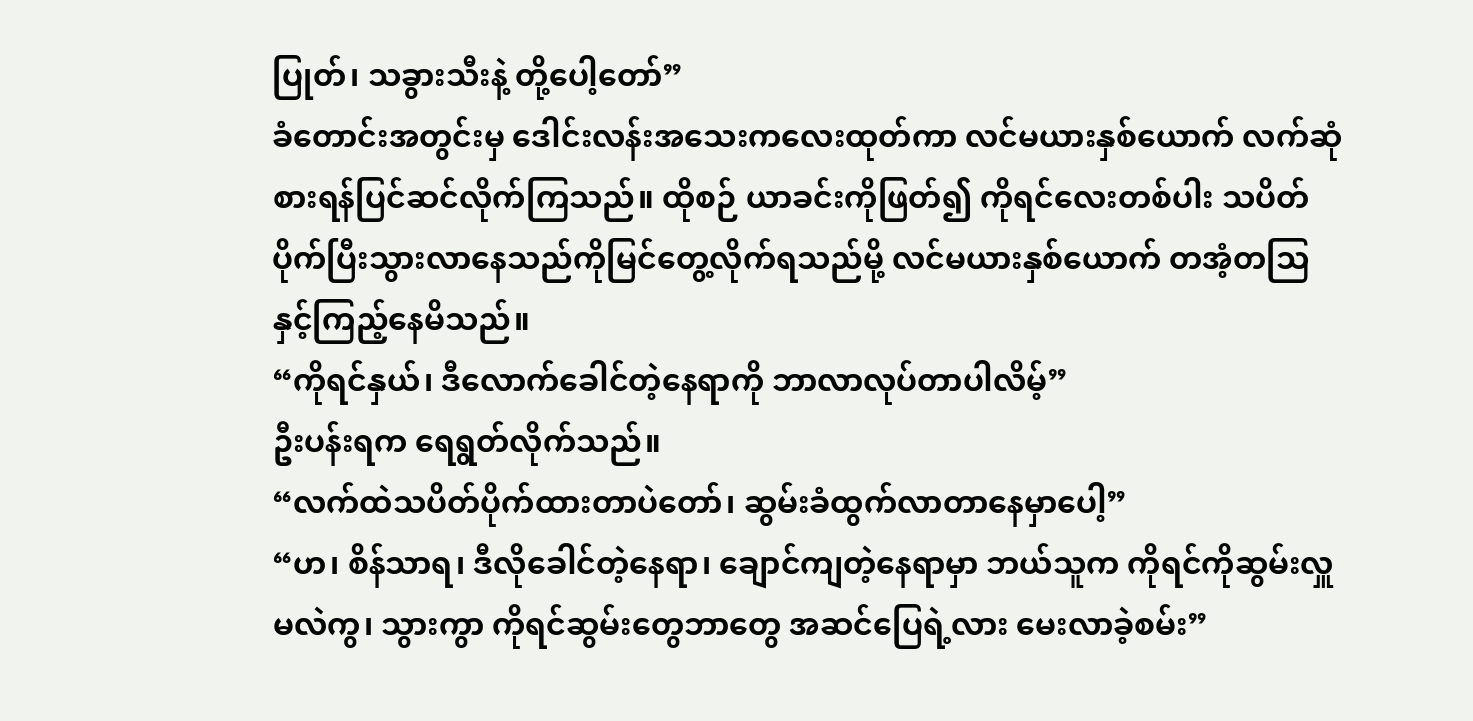ပြုတ်၊ သခွားသီးနဲ့ တို့ပေါ့တော်”
ခံတောင်းအတွင်းမှ ဒေါင်းလန်းအသေးကလေးထုတ်ကာ လင်မယားနှစ်ယောက် လက်ဆုံစားရန်ပြင်ဆင်လိုက်ကြသည်။ ထိုစဉ် ယာခင်းကိုဖြတ်၍ ကိုရင်လေးတစ်ပါး သပိတ်ပိုက်ပြီးသွားလာနေသည်ကိုမြင်တွေ့လိုက်ရသည်မို့ လင်မယားနှစ်ယောက် တအံ့တသြနှင့်ကြည့်နေမိသည်။
“ကိုရင်နှယ်၊ ဒီလောက်ခေါင်တဲ့နေရာကို ဘာလာလုပ်တာပါလိမ့်”
ဦးပန်းရက ရေရွတ်လိုက်သည်။
“လက်ထဲသပိတ်ပိုက်ထားတာပဲတော်၊ ဆွမ်းခံထွက်လာတာနေမှာပေါ့”
“ဟ၊ စိန်သာရ၊ ဒီလိုခေါင်တဲ့နေရာ၊ ချောင်ကျတဲ့နေရာမှာ ဘယ်သူက ကိုရင်ကိုဆွမ်းလှူမလဲကွ၊ သွားကွာ ကိုရင်ဆွမ်းတွေဘာတွေ အဆင်ပြေရဲ့လား မေးလာခဲ့စမ်း”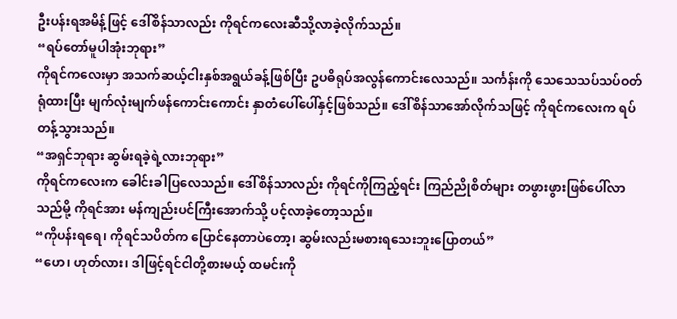ဦးပန်းရအမိန့်ဖြင့် ဒေါ်စိန်သာလည်း ကိုရင်ကလေးဆီသို့လာခဲ့လိုက်သည်။
“ရပ်တော်မူပါအုံးဘုရား”
ကိုရင်ကလေးမှာ အသက်ဆယ့်ငါးနှစ်အရွယ်ခန့်ဖြစ်ပြီး ဥပဓိရုပ်အလွန်ကောင်းလေသည်။ သင်္ကန်းကို သေသေသပ်သပ်ဝတ်ရုံထားပြီး မျက်လုံးမျက်ဖန်ကောင်းကောင်း နှာတံပေါ်ပေါ်နှင့်ဖြစ်သည်။ ဒေါ်စိန်သာအော်လိုက်သဖြင့် ကိုရင်ကလေးက ရပ်တန့်သွားသည်။
“အရှင်ဘုရား ဆွမ်းရခဲ့ရဲ့လားဘုရား”
ကိုရင်ကလေးက ခေါင်းခါပြလေသည်။ ဒေါ်စိန်သာလည်း ကိုရင်ကိုကြည့်ရင်း ကြည်ညိုစိတ်များ တဖွားဖွားဖြစ်ပေါ်လာသည်မို့ ကိုရင်အား မန်ကျည်းပင်ကြီးအောက်သို့ ပင့်လာခဲ့တော့သည်။
“ကိုပန်းရရေ၊ ကိုရင်သပိတ်က ပြောင်နေတာပဲတော့၊ ဆွမ်းလည်းမစားရသေးဘူးပြောတယ်”
“ဟေ၊ ဟုတ်လား၊ ဒါဖြင့်ရင်ငါတို့စားမယ့် ထမင်းကို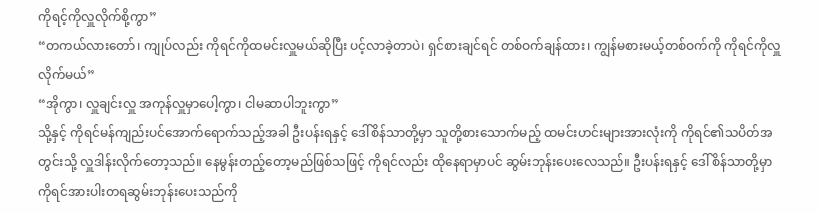ကိုရင့်ကိုလှူလိုက်စို့ကွာ”
“တကယ်လားတော်၊ ကျုပ်လည်း ကိုရင်ကိုထမင်းလှူမယ်ဆိုပြီး ပင့်လာခဲ့တာပဲ၊ ရှင်စားချင်ရင် တစ်ဝက်ချန်ထား၊ ကျွန်မစားမယ့်တစ်ဝက်ကို ကိုရင်ကိုလှူလိုက်မယ်”
“အိုကွာ၊ လှူချင်းလှူ အကုန်လှူမှာပေါ့ကွာ၊ ငါမဆာပါဘူးကွာ”
သို့နှင့် ကိုရင်မန်ကျည်းပင်အောက်ရောက်သည့်အခါ ဦးပန်းရနှင့် ဒေါ်စိန်သာတို့မှာ သူတို့စားသောက်မည့် ထမင်းဟင်းများအားလုံးကို ကိုရင်၏သပိတ်အတွင်းသို့ လှူဒါန်းလိုက်တော့သည်။ နေမွန်းတည့်တော့မည်ဖြစ်သဖြင့် ကိုရင်လည်း ထိုနေရာမှာပင် ဆွမ်းဘုန်းပေးလေသည်။ ဦးပန်းရနှင့် ဒေါ်စိန်သာတို့မှာ ကိုရင်အားပါးတရဆွမ်းဘုန်းပေးသည်ကို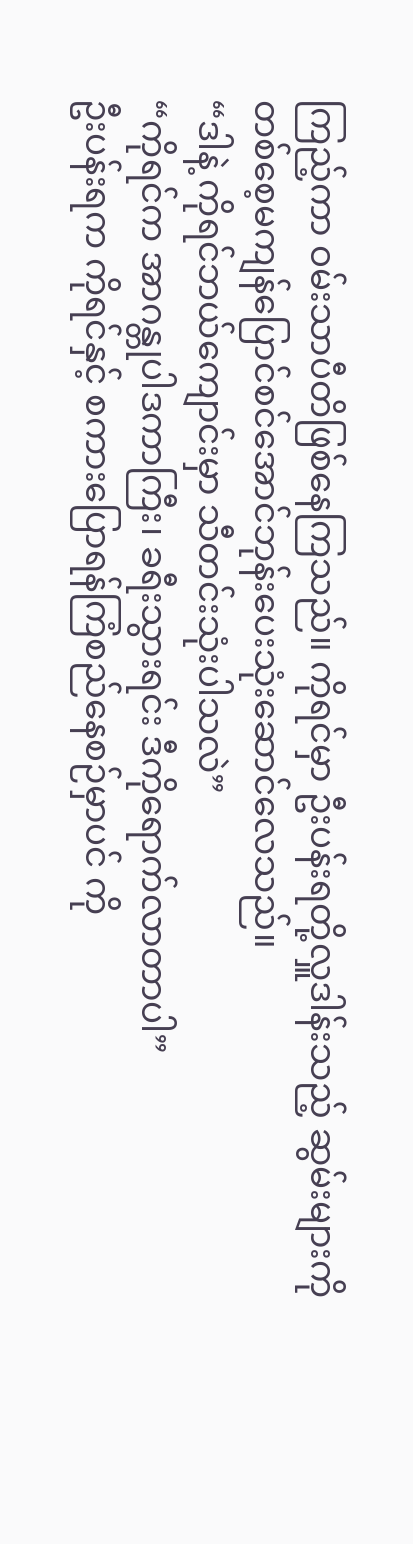ကြည့်ကာ ဝမ်းသာပီတိဖြစ်နေကြသည်။ ကိုရင်မှာ ဦးပန်းရတို့လှူဒါန်းသည့် ဆွမ်းများကို တစ်စေ့မကျန်ပြောင်စင်အောင်ဘုန်းပေးသုံးဆောင်လေသည်။
“ဒါနဲ့ ကိုရင်ဘယ်ကျောင်းမှာ သီတင်းသုံးပါသလဲ”
“ကိုရင်က အာဂန္တုပါဒကာကြီး၊ ခရီးသွားရင်း ဒီကိုရောက်လာတာပါ”
ဦးပန်းရက ကိုရင်နှင့် စကားပြောရန်ကြံစည်နေစဉ်မှာပင် ကို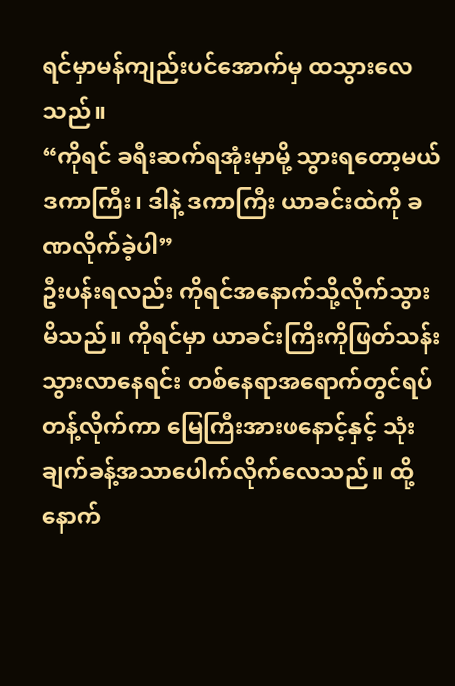ရင်မှာမန်ကျည်းပင်အောက်မှ ထသွားလေသည်။
“ကိုရင် ခရီးဆက်ရအုံးမှာမို့ သွားရတော့မယ်ဒကာကြီး၊ ဒါနဲ့ ဒကာကြီး ယာခင်းထဲကို ခဏလိုက်ခဲ့ပါ”
ဦးပန်းရလည်း ကိုရင်အနောက်သို့လိုက်သွားမိသည်။ ကိုရင်မှာ ယာခင်းကြိးကိုဖြတ်သန်းသွားလာနေရင်း တစ်နေရာအရောက်တွင်ရပ်တန့်လိုက်ကာ မြေကြီးအားဖနောင့်နှင့် သုံးချက်ခန့်အသာပေါက်လိုက်လေသည်။ ထို့နောက်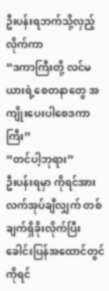ဦးပန်းရဘက်သို့လှည့်လိုက်ကာ
“ဒကာကြီးတို့ လင်မယားရဲ့စေတနာတွေ အကျိုးပေးပါစေဒကာကြီး”
“တင်ပါ့ဘုရား”
ဦးပန်းရမှာ ကိုရင်အားလက်အုပ်ချီလျှက် တစ်ချက်ရှိခိုးလိုက်ပြီး ခေါင်းပြန်အထောင်တွင် ကိုရင်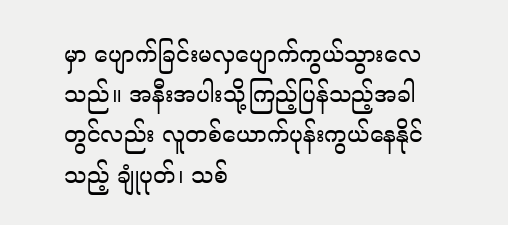မှာ ပျောက်ခြင်းမလှပျောက်ကွယ်သွားလေသည်။ အနီးအပါးသို့ကြည့်ပြန်သည့်အခါတွင်လည်း လူတစ်ယောက်ပုန်းကွယ်နေနိုင်သည့် ချုံပုတ်၊ သစ်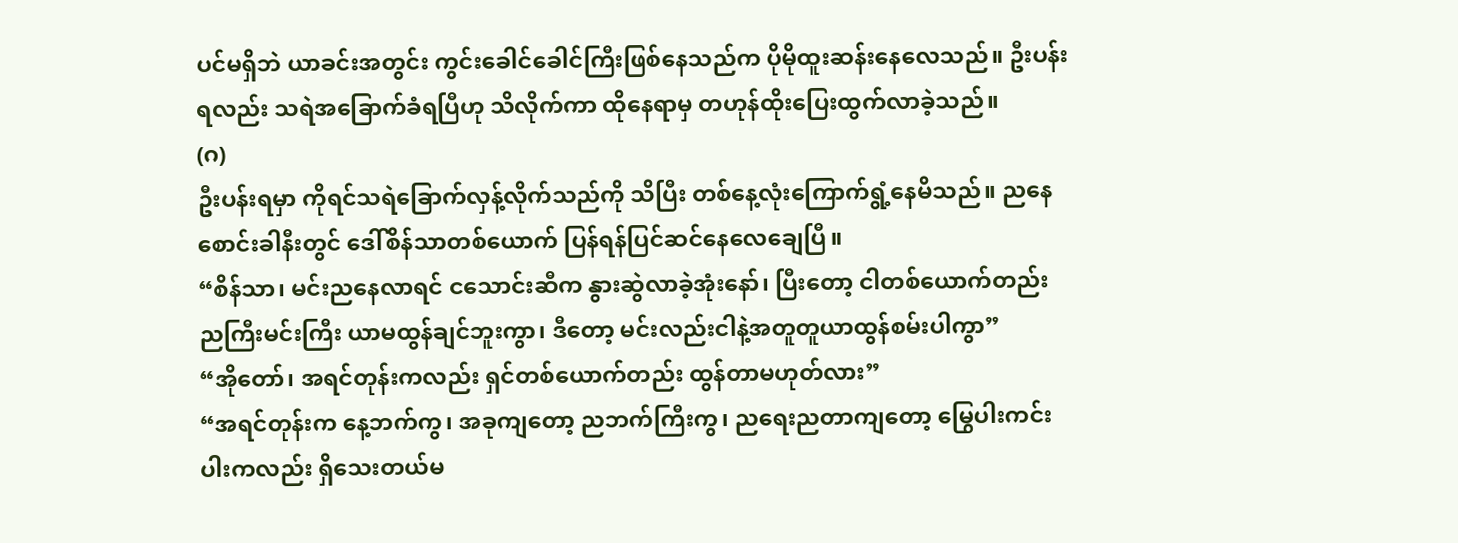ပင်မရှိဘဲ ယာခင်းအတွင်း ကွင်းခေါင်ခေါင်ကြီးဖြစ်နေသည်က ပိုမိုထူးဆန်းနေလေသည်။ ဦးပန်းရလည်း သရဲအခြောက်ခံရပြီဟု သိလိုက်ကာ ထိုနေရာမှ တဟုန်ထိုးပြေးထွက်လာခဲ့သည်။
(ဂ)
ဦးပန်းရမှာ ကိုရင်သရဲခြောက်လှန့်လိုက်သည်ကို သိပြီး တစ်နေ့လုံးကြောက်ရွံ့နေမိသည်။ ညနေစောင်းခါနီးတွင် ဒေါ်စိန်သာတစ်ယောက် ပြန်ရန်ပြင်ဆင်နေလေချေပြီ။
“စိန်သာ၊ မင်းညနေလာရင် ငသောင်းဆီက နွားဆွဲလာခဲ့အုံးနော်၊ ပြီးတော့ ငါတစ်ယောက်တည်း ညကြီးမင်းကြီး ယာမထွန်ချင်ဘူးကွာ၊ ဒီတော့ မင်းလည်းငါနဲ့အတူတူယာထွန်စမ်းပါကွာ”
“အိုတော်၊ အရင်တုန်းကလည်း ရှင်တစ်ယောက်တည်း ထွန်တာမဟုတ်လား”
“အရင်တုန်းက နေ့ဘက်ကွ၊ အခုကျတော့ ညဘက်ကြီးကွ၊ ညရေးညတာကျတော့ မြွေပါးကင်းပါးကလည်း ရှိသေးတယ်မ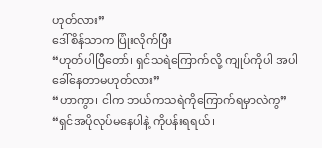ဟုတ်လား”
ဒေါ်စိန်သာက ပြုံးလိုက်ပြီး
“ဟုတ်ပါပြီတော်၊ ရှင်သရဲကြောက်လို့ ကျုပ်ကိုပါ အပါခေါ်နေတာမဟုတ်လား”
“ဟာကွာ၊ ငါက ဘယ်ကသရဲကိုကြောက်ရမှာလဲကွ”
“ရှင်အပိုလုပ်မနေပါနဲ့ ကိုပန်းရရယ်၊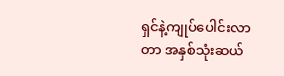ရှင်နဲ့ကျုပ်ပေါင်းလာတာ အနှစ်သုံးဆယ်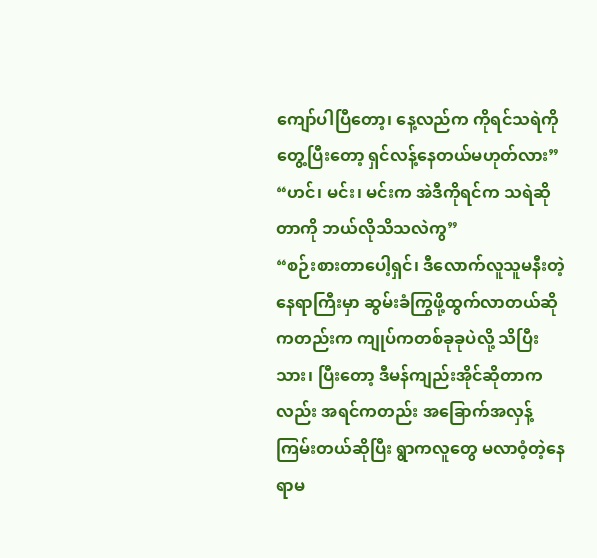ကျော်ပါပြီတော့၊ နေ့လည်က ကိုရင်သရဲကိုတွေ့ပြီးတော့ ရှင်လန့်နေတယ်မဟုတ်လား”
“ဟင်၊ မင်း၊ မင်းက အဲဒီကိုရင်က သရဲဆိုတာကို ဘယ်လိုသိသလဲကွ”
“စဉ်းစားတာပေါ့ရှင်၊ ဒီလောက်လူသူမနီးတဲ့နေရာကြီးမှာ ဆွမ်းခံကြွဖို့ထွက်လာတယ်ဆိုကတည်းက ကျုပ်ကတစ်ခုခုပဲလို့ သိပြီးသား၊ ပြီးတော့ ဒီမန်ကျည်းအိုင်ဆိုတာကလည်း အရင်ကတည်း အခြောက်အလှန့်ကြမ်းတယ်ဆိုပြီး ရွာကလူတွေ မလာဝံ့တဲ့နေရာမ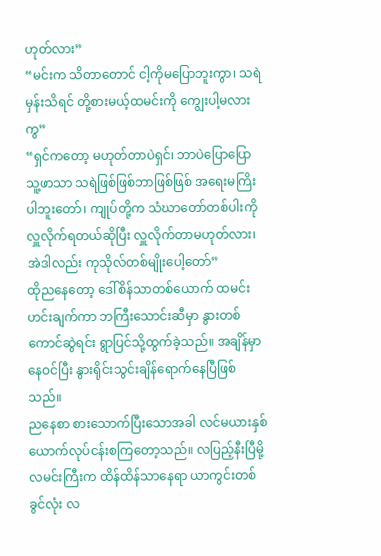ဟုတ်လား”
“မင်းက သိတာတောင် ငါ့ကိုမပြောဘူးကွာ၊ သရဲမှန်းသိရင် တို့စားမယ့်ထမင်းကို ကျွေးပါ့မလားကွ”
“ရှင်ကတော့ မဟုတ်တာပဲရှင်၊ ဘာပဲပြောပြော သူ့ဖာသာ သရဲဖြစ်ဖြစ်ဘာဖြစ်ဖြစ် အရေးမကြိးပါဘူးတော်၊ ကျုပ်တို့က သံဃာတော်တစ်ပါးကို လှူလိုက်ရတယ်ဆိုပြီး လှူလိုက်တာမဟုတ်လား၊ အဲဒါလည်း ကုသိုလ်တစ်မျိုးပေါ့တော်”
ထိုညနေတော့ ဒေါ်စိန်သာတစ်ယောက် ထမင်းဟင်းချက်ကာ ဘကြီးသောင်းဆီမှာ နွားတစ်ကောင်ဆွဲရင်း ရွာပြင်သို့ထွက်ခဲ့သည်။ အချိန်မှာ နေဝင်ပြီး နွားရိုင်းသွင်းချိန်ရောက်နေပြီဖြစ်သည်။
ညနေစာ စားသောက်ပြီးသောအခါ လင်မယားနှစ်ယောက်လုပ်ငန်းစကြတော့သည်။ လပြည့်နီးပြီမို့ လမင်းကြီးက ထိန်ထိန်သာနေရာ ယာကွင်းတစ်ခွင်လုံး လ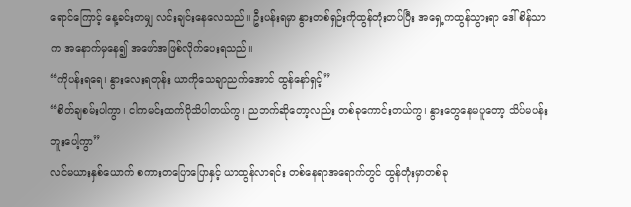ရောင်ကြောင့် နေ့ခင်းတမျှ လင်းချင်းနေလေသည်။ ဦးပန်းရမှာ နွားတစ်ရှဉ်းကိုထွန်တုံးတပ်ပြီး အရှေ့ကထွန်သွားရာ ဒေါ်စိန်သာက အနောက်မှနေ၍ အဖော်အဖြစ်လိုက်ပေးရသည်။
“ကိုပန်းရရေ၊ နွားလေးရတုန်း ယာကိုသေချာညက်အောင် ထွန်နော်ရှင့်”
“စိတ်ချစမ်းပါကွာ၊ ငါကမင်းထက်ပိုသိပါတယ်ကွ၊ ညဘက်ဆိုတော့လည်း တစ်ခုကောင်းတယ်ကွ၊ နွားတွေနေမပူတော့ သိပ်မပန်းဘူးပေါ့ကွာ”
လင်မယားနှစ်ယောက် စကားတပြောပြောနှင့် ယာထွန်လာရင်း တစ်နေရာအရောက်တွင် ထွန်တုံးမှာတစ်ခု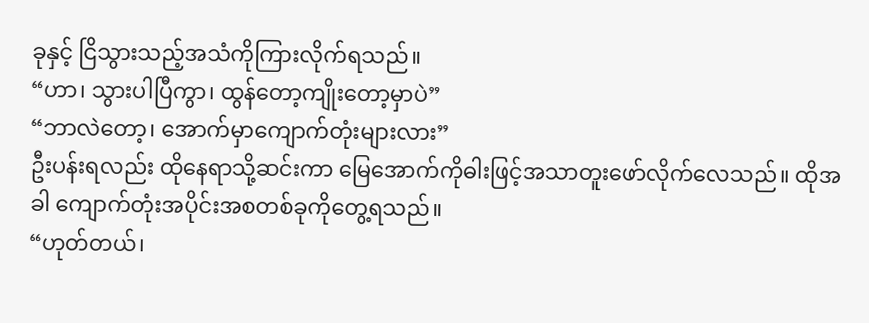ခုနှင့် ငြိသွားသည့်အသံကိုကြားလိုက်ရသည်။
“ဟာ၊ သွားပါပြီကွာ၊ ထွန်တော့ကျိုးတော့မှာပဲ”
“ဘာလဲတော့၊ အောက်မှာကျောက်တုံးများလား”
ဦးပန်းရလည်း ထိုနေရာသို့ဆင်းကာ မြေအောက်ကိုဓါးဖြင့်အသာတူးဖော်လိုက်လေသည်။ ထိုအခါ ကျောက်တုံးအပိုင်းအစတစ်ခုကိုတွေ့ရသည်။
“ဟုတ်တယ်၊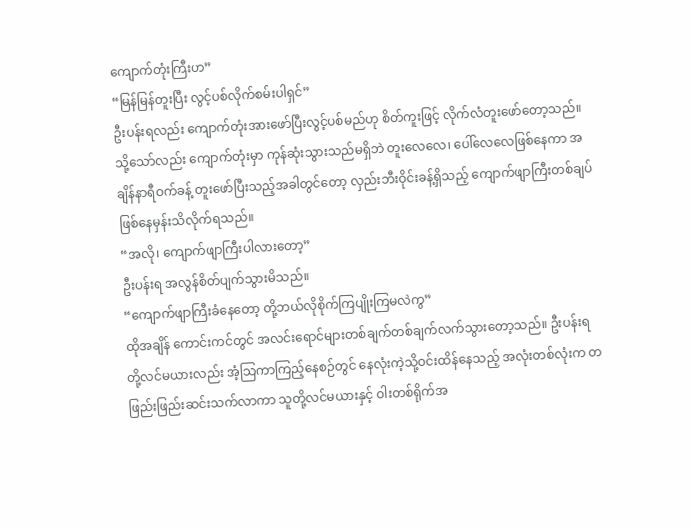ကျောက်တုံးကြီးဟ”
“မြန်မြန်တူးပြီး လွင့်ပစ်လိုက်စမ်းပါရှင်”
ဦးပန်းရလည်း ကျောက်တုံးအားဖော်ပြီးလွင့်ပစ်မည်ဟု စိတ်ကူးဖြင့် လိုက်လံတူးဖော်တော့သည်။ သို့သော်လည်း ကျောက်တုံးမှာ ကုန်ဆုံးသွားသည်မရှိဘဲ တူးလေလေ၊ ပေါ်လေလေဖြစ်နေကာ အချိန်နာရီဝက်ခန့် တူးဖော်ပြီးသည့်အခါတွင်တော့ လှည်းဘီးဝိုင်းခန့်ရှိသည့် ကျောက်ဖျာကြီးတစ်ချပ် ဖြစ်နေမှန်းသိလိုက်ရသည်။
“အလို၊ ကျောက်ဖျာကြီးပါလားတော့”
ဦးပန်းရ အလွန်စိတ်ပျက်သွားမိသည်။
“ကျောက်ဖျာကြီးခံနေတော့ တို့ဘယ်လိုစိုက်ကြပျိုးကြမလဲကွ”
ထိုအချိန် ကောင်းကင်တွင် အလင်းရောင်များတစ်ချက်တစ်ချက်လက်သွားတော့သည်။ ဦးပန်းရတို့လင်မယားလည်း အံ့သြကာကြည့်နေစဉ်တွင် နေလုံးကဲ့သို့ဝင်းထိန်နေသည့် အလုံးတစ်လုံးက တဖြည်းဖြည်းဆင်းသက်လာကာ သူတို့လင်မယားနှင့် ဝါးတစ်ရိုက်အ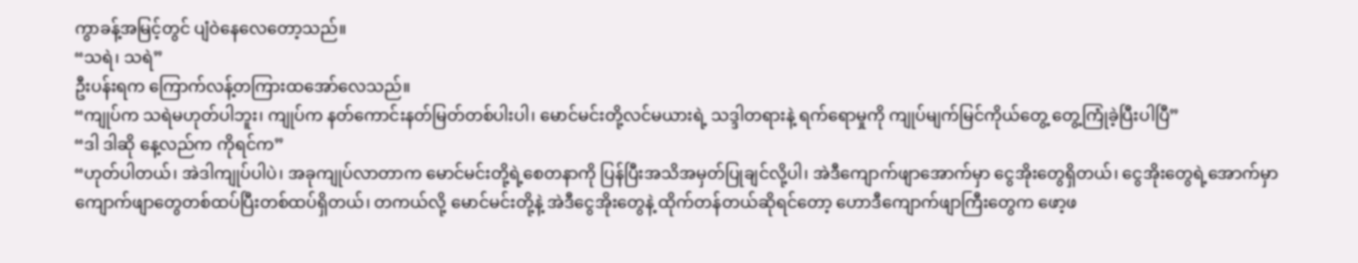ကွာခန့်အမြင့်တွင် ပျံဝဲနေလေတော့သည်။
“သရဲ၊ သရဲ”
ဦးပန်းရက ကြောက်လန့်တကြားထအော်လေသည်။
“ကျုပ်က သရဲမဟုတ်ပါဘူး၊ ကျုပ်က နတ်ကောင်းနတ်မြတ်တစ်ပါးပါ၊ မောင်မင်းတို့လင်မယားရဲ့ သဒ္ဒါတရားနဲ့ ရက်ရောမှုကို ကျုပ်မျက်မြင်ကိုယ်တွေ့ တွေ့ကြုံခဲ့ပြီးပါပြီ”
“ဒါ ဒါဆို နေ့လည်က ကိုရင်က”
“ဟုတ်ပါတယ်၊ အဲဒါကျုပ်ပါပဲ၊ အခုကျုပ်လာတာက မောင်မင်းတို့ရဲ့စေတနာကို ပြန်ပြီးအသိအမှတ်ပြုချင်လို့ပါ၊ အဲဒီကျောက်ဖျာအောက်မှာ ငွေအိုးတွေရှိတယ်၊ ငွေအိုးတွေရဲ့အောက်မှာ ကျောက်ဖျာတွေတစ်ထပ်ပြီးတစ်ထပ်ရှိတယ်၊ တကယ်လို့ မောင်မင်းတို့နဲ့ အဲဒီငွေအိုးတွေနဲ့ ထိုက်တန်တယ်ဆိုရင်တော့ ဟောဒီကျောက်ဖျာကြီးတွေက ဖော့ဖ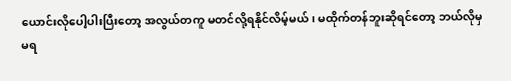ယောင်းလိုပေါ့ပါးပြီးတော့ အလွယ်တကူ မတင်လို့ရနိုင်လိမ့်မယ်၊ မထိုက်တန်ဘူးဆိုရင်တော့ ဘယ်လိုမှ မရ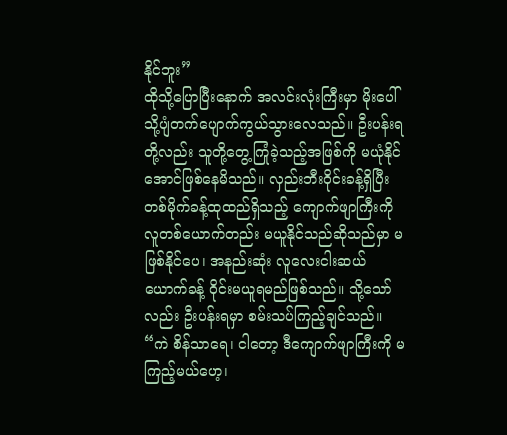နိုင်ဘူး”
ထိုသို့ပြောပြီးနောက် အလင်းလုံးကြီးမှာ မိုးပေါ်သို့ပျံတက်ပျောက်ကွယ်သွားလေသည်။ ဦးပန်းရတို့လည်း သူတို့တွေ့ကြုံခဲ့သည့်အဖြစ်ကို မယုံနိုင်အောင်ဖြစ်နေမိသည်။ လှည်းဘီးဝိုင်းခန့်ရှိပြီး တစ်မိုက်ခန့်ထုထည်ရှိသည့် ကျောက်ဖျာကြီးကို လူတစ်ယောက်တည်း မယူနိုင်သည်ဆိုသည်မှာ မဖြစ်နိုင်ပေ၊ အနည်းဆုံး လူလေးငါးဆယ်ယောက်ခန့် ဝိုင်းမယူရမည်ဖြစ်သည်။ သို့သော်လည်း ဦးပန်းရမှာ စမ်းသပ်ကြည့်ချင်သည်။
“ကဲ စိန်သာရေ၊ ငါတော့ ဒီကျောက်ဖျာကြီးကို မကြည့်မယ်ဟေ့၊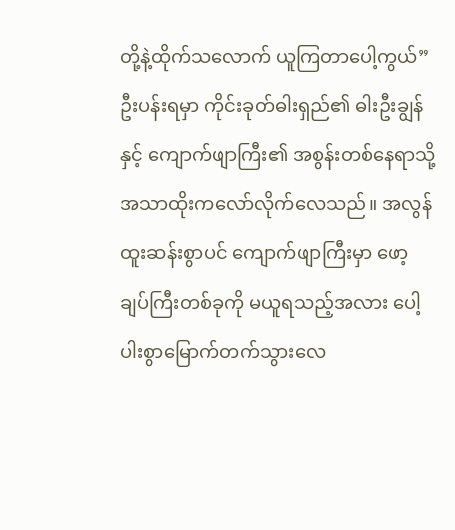တို့နဲ့ထိုက်သလောက် ယူကြတာပေါ့ကွယ်”
ဦးပန်းရမှာ ကိုင်းခုတ်ဓါးရှည်၏ ဓါးဦးချွန်နှင့် ကျောက်ဖျာကြီး၏ အစွန်းတစ်နေရာသို့ အသာထိုးကလော်လိုက်လေသည်။ အလွန်ထူးဆန်းစွာပင် ကျောက်ဖျာကြီးမှာ ဖော့ချပ်ကြီးတစ်ခုကို မယူရသည့်အလား ပေါ့ပါးစွာမြောက်တက်သွားလေ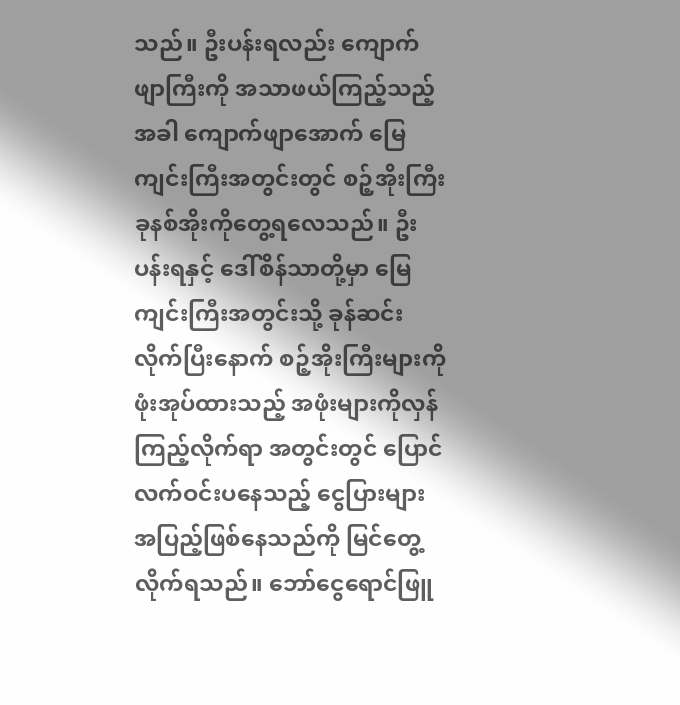သည်။ ဦးပန်းရလည်း ကျောက်ဖျာကြီးကို အသာဖယ်ကြည့်သည့်အခါ ကျောက်ဖျာအောက် မြေကျင်းကြီးအတွင်းတွင် စဉ့်အိုးကြီး ခုနစ်အိုးကိုတွေ့ရလေသည်။ ဦးပန်းရနှင့် ဒေါ်စိန်သာတို့မှာ မြေကျင်းကြီးအတွင်းသို့ ခုန်ဆင်းလိုက်ပြီးနောက် စဉ့်အိုးကြီးများကို ဖုံးအုပ်ထားသည့် အဖုံးများကိုလှန်ကြည့်လိုက်ရာ အတွင်းတွင် ပြောင်လက်ဝင်းပနေသည့် ငွေပြားများအပြည့်ဖြစ်နေသည်ကို မြင်တွေ့လိုက်ရသည်။ ဘော်ငွေရောင်ဖြူ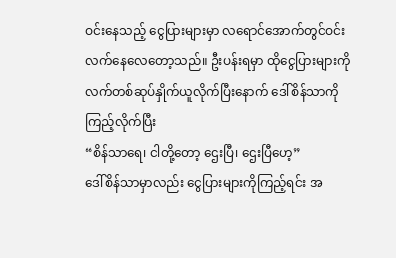ဝင်းနေသည့် ငွေပြားများမှာ လရောင်အောက်တွင်ဝင်းလက်နေလေတော့သည်။ ဦးပန်းရမှာ ထိုငွေပြားများကိုလက်တစ်ဆုပ်နှိုက်ယူလိုက်ပြီးနောက် ဒေါ်စိန်သာကိုကြည့်လိုက်ပြီး
“စိန်သာရေ၊ ငါတို့တော့ ဌေးပြီ၊ ဌေးပြီဟေ့”
ဒေါ်စိန်သာမှာလည်း ငွေပြားများကိုကြည့်ရင်း အ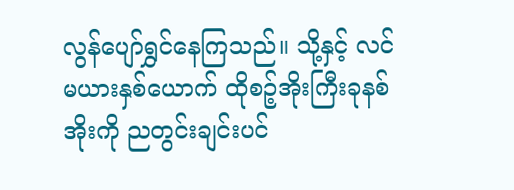လွန်ပျော်ရွှင်နေကြသည်။ သို့နှင့် လင်မယားနှစ်ယောက် ထိုစဉ့်အိုးကြီးခုနစ်အိုးကို ညတွင်းချင်းပင်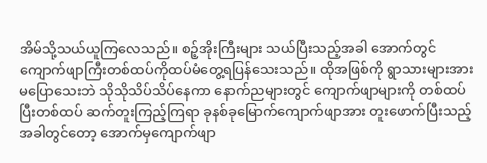အိမ်သို့သယ်ယူကြလေသည်။ စဉ့်အိုးကြီးများ သယ်ပြီးသည့်အခါ အောက်တွင် ကျောက်ဖျာကြီးတစ်ထပ်ကိုထပ်မံတွေ့ရပြန်သေးသည်။ ထိုအဖြစ်ကို ရွာသားများအားမပြောသေးဘဲ သိုသိုသိပ်သိပ်နေကာ နောက်ညများတွင် ကျောက်ဖျာများကို တစ်ထပ်ပြီးတစ်ထပ် ဆက်တူးကြည့်ကြရာ ခုနစ်ခုမြောက်ကျောက်ဖျာအား တူးဖောက်ပြီးသည့်အခါတွင်တော့ အောက်မှကျောက်ဖျာ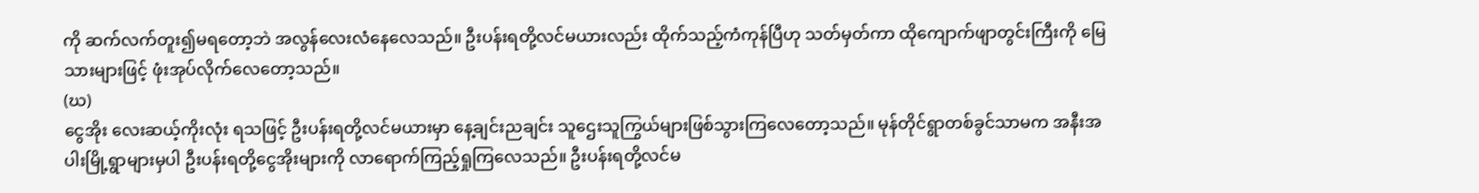ကို ဆက်လက်တူး၍မရတော့ဘဲ အလွန်လေးလံနေလေသည်။ ဦးပန်းရတို့လင်မယားလည်း ထိုက်သည့်ကံကုန်ပြီဟု သတ်မှတ်ကာ ထိုကျောက်ဖျာတွင်းကြီးကို မြေသားများဖြင့် ဖုံးအုပ်လိုက်လေတော့သည်။
(ဃ)
ငွေအိုး လေးဆယ့်ကိုးလုံး ရသဖြင့် ဦးပန်းရတို့လင်မယားမှာ နေ့ချင်းညချင်း သူဌေးသူကြွယ်များဖြစ်သွားကြလေတော့သည်။ မုန်တိုင်ရွာတစ်ခွင်သာမက အနီးအပါးမြို့ရွာများမှပါ ဦးပန်းရတို့ငွေအိုးများကို လာရောက်ကြည့်ရှုကြလေသည်။ ဦးပန်းရတို့လင်မ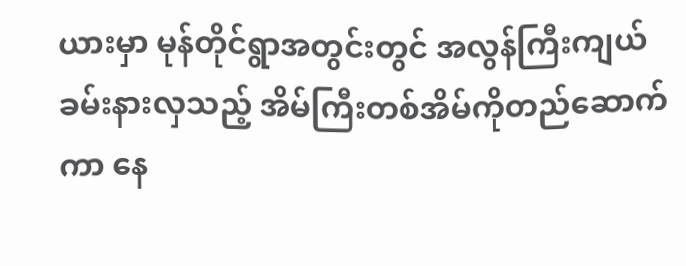ယားမှာ မုန်တိုင်ရွာအတွင်းတွင် အလွန်ကြီးကျယ်ခမ်းနားလှသည့် အိမ်ကြီးတစ်အိမ်ကိုတည်ဆောက်ကာ နေ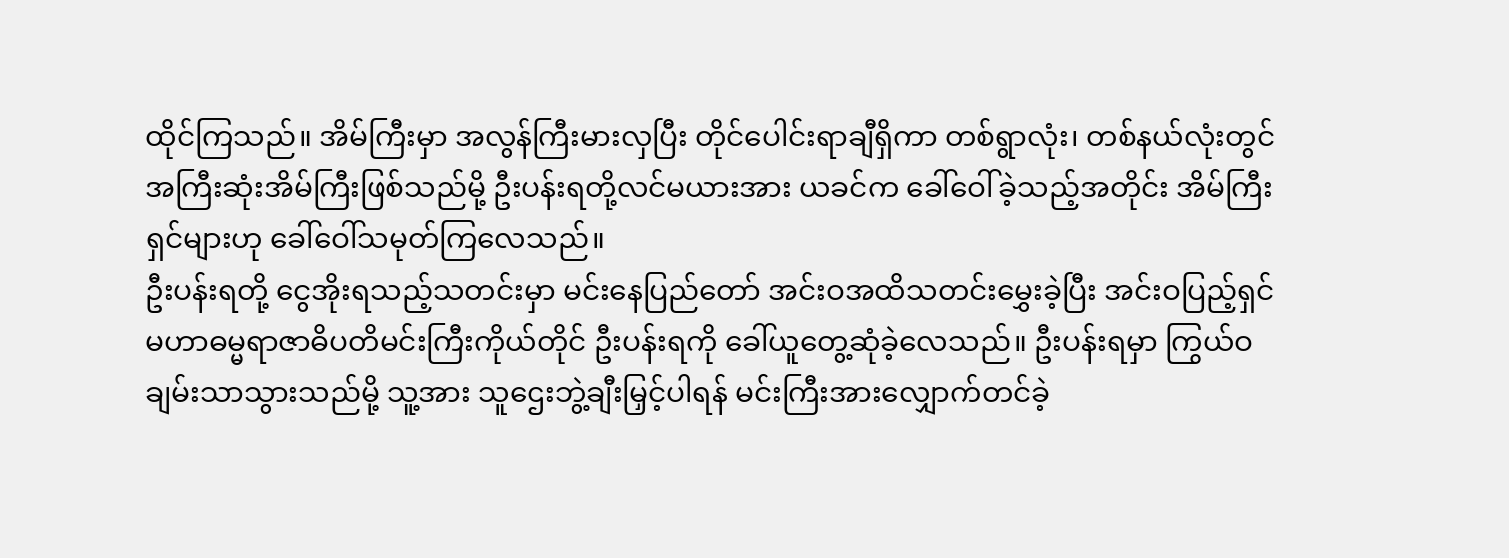ထိုင်ကြသည်။ အိမ်ကြီးမှာ အလွန်ကြီးမားလှပြီး တိုင်ပေါင်းရာချီရှိကာ တစ်ရွာလုံး၊ တစ်နယ်လုံးတွင်အကြီးဆုံးအိမ်ကြီးဖြစ်သည်မို့ ဦးပန်းရတို့လင်မယားအား ယခင်က ခေါ်ဝေါ်ခဲ့သည့်အတိုင်း အိမ်ကြီးရှင်များဟု ခေါ်ဝေါ်သမုတ်ကြလေသည်။
ဦးပန်းရတို့ ငွေအိုးရသည့်သတင်းမှာ မင်းနေပြည်တော် အင်းဝအထိသတင်းမွှေးခဲ့ပြီး အင်းဝပြည့်ရှင် မဟာဓမ္မရာဇာဓိပတိမင်းကြီးကိုယ်တိုင် ဦးပန်းရကို ခေါ်ယူတွေ့ဆုံခဲ့လေသည်။ ဦးပန်းရမှာ ကြွယ်ဝချမ်းသာသွားသည်မို့ သူ့အား သူဌေးဘွဲ့ချီးမြှင့်ပါရန် မင်းကြီးအားလျှောက်တင်ခဲ့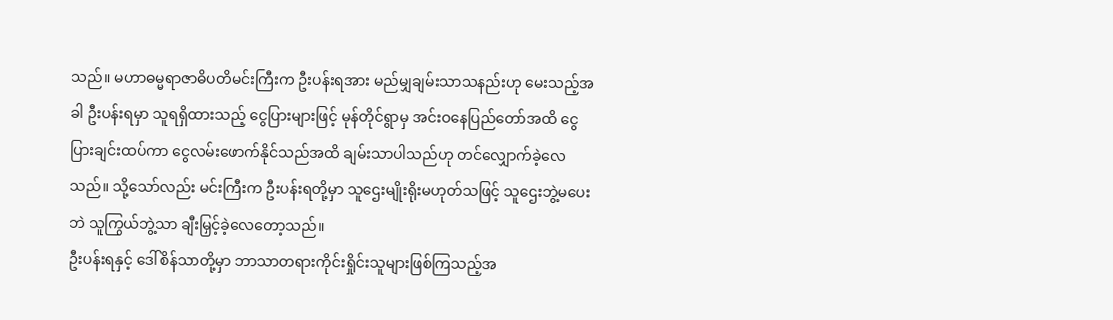သည်။ မဟာဓမ္မရာဇာဓိပတိမင်းကြီးက ဦးပန်းရအား မည်မျှချမ်းသာသနည်းဟု မေးသည့်အခါ ဦးပန်းရမှာ သူရရှိထားသည့် ငွေပြားများဖြင့် မုန်တိုင်ရွာမှ အင်းဝနေပြည်တော်အထိ ငွေပြားချင်းထပ်ကာ ငွေလမ်းဖောက်နိုင်သည်အထိ ချမ်းသာပါသည်ဟု တင်လျှောက်ခဲ့လေသည်။ သို့သော်လည်း မင်းကြီးက ဦးပန်းရတို့မှာ သူဌေးမျိုးရိုးမဟုတ်သဖြင့် သူဌေးဘွဲ့မပေးဘဲ သူကြွယ်ဘွဲ့သာ ချီးမြှင့်ခဲ့လေတော့သည်။
ဦးပန်းရနှင့် ဒေါ်စိန်သာတို့မှာ ဘာသာတရားကိုင်းရှိုင်းသူများဖြစ်ကြသည့်အ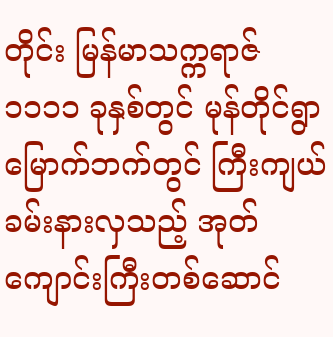တိုင်း မြန်မာသက္ကရာဇ် ၁၁၁၁ ခုနှစ်တွင် မုန်တိုင်ရွာမြောက်ဘက်တွင် ကြီးကျယ်ခမ်းနားလှသည့် အုတ်ကျောင်းကြီးတစ်ဆောင်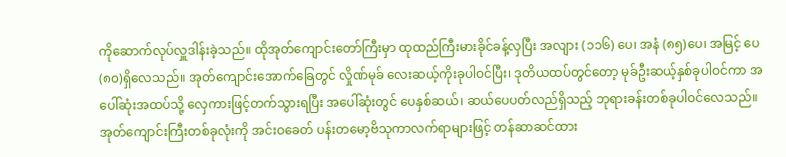ကိုဆောက်လုပ်လှူဒါန်းခဲ့သည်။ ထိုအုတ်ကျောင်းတော်ကြီးမှာ ထုထည်ကြီးမားခိုင်ခန့်လှပြီး အလျား (၁၁၆) ပေ၊ အနံ (၈၅)ပေ၊ အမြင့် ပေ(၈၀)ရှိလေသည်။ အုတ်ကျောင်းအောက်ခြေတွင် လှိုဏ်မုခ် လေးဆယ့်ကိုးခုပါဝင်ပြီး၊ ဒုတိယထပ်တွင်တော့ မုခ်ဦးဆယ့်နှစ်ခုပါဝင်ကာ အပေါ်ဆုံးအထပ်သို့ လှေကားဖြင့်တက်သွားရပြီး အပေါ်ဆုံးတွင် ပေနှစ်ဆယ်၊ ဆယ်ပေပတ်လည်ရှိသည့် ဘုရားခန်းတစ်ခုပါဝင်လေသည်။ အုတ်ကျောင်းကြီးတစ်ခုလုံးကို အင်းဝခေတ် ပန်းတမော့ဗိသုကာလက်ရာများဖြင့် တန်ဆာဆင်ထား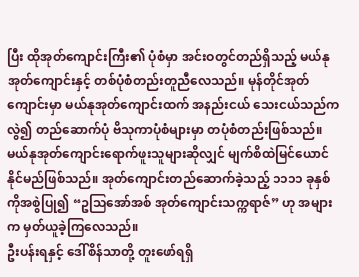ပြီး ထိုအုတ်ကျောင်းကြီး၏ ပုံစံမှာ အင်းဝတွင်တည်ရှိသည့် မယ်နုအုတ်ကျောင်းနှင့် တစ်ပုံစံတည်းတူညီလေသည်။ မုန်တိုင်အုတ်ကျောင်းမှာ မယ်နုအုတ်ကျောင်းထက် အနည်းငယ် သေးငယ်သည်ကလွဲ၍ တည်ဆောက်ပုံ ဗိသုကာပုံစံများမှာ တပုံစံတည်းဖြစ်သည်။ မယ်နုအုတ်ကျောင်းရောက်ဖူးသူများဆိုလျှင် မျက်စိထဲမြင်ယောင်နိုင်မည်ဖြစ်သည်။ အုတ်ကျောင်းတည်ဆောက်ခဲ့သည့် ၁၁၁၁ ခုနှစ်ကိုအစွဲပြု၍ “ဥသြအော်အစ် အုတ်ကျောင်းသက္ကရာဇ်” ဟု အများက မှတ်ယူခဲ့ကြလေသည်။
ဦးပန်းရနှင့် ဒေါ်စိန်သာတို့ တူးဖော်ရရှိ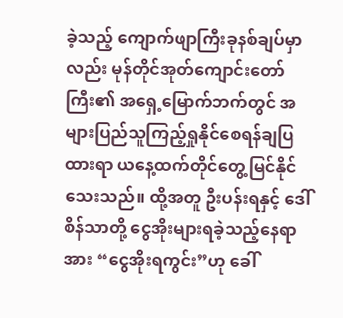ခဲ့သည့် ကျောက်ဖျာကြီးခုနစ်ချပ်မှာလည်း မုန်တိုင်အုတ်ကျောင်းတော်ကြီး၏ အရှေ့မြောက်ဘက်တွင် အများပြည်သူကြည့်ရှုနိုင်စေရန်ချပြထားရာ ယနေ့ထက်တိုင်တွေ့မြင်နိုင်သေးသည်။ ထို့အတူ ဦးပန်းရနှင့် ဒေါ်စိန်သာတို့ ငွေအိုးများရခဲ့သည့်နေရာအား “ငွေအိုးရကွင်း”ဟု ခေါ်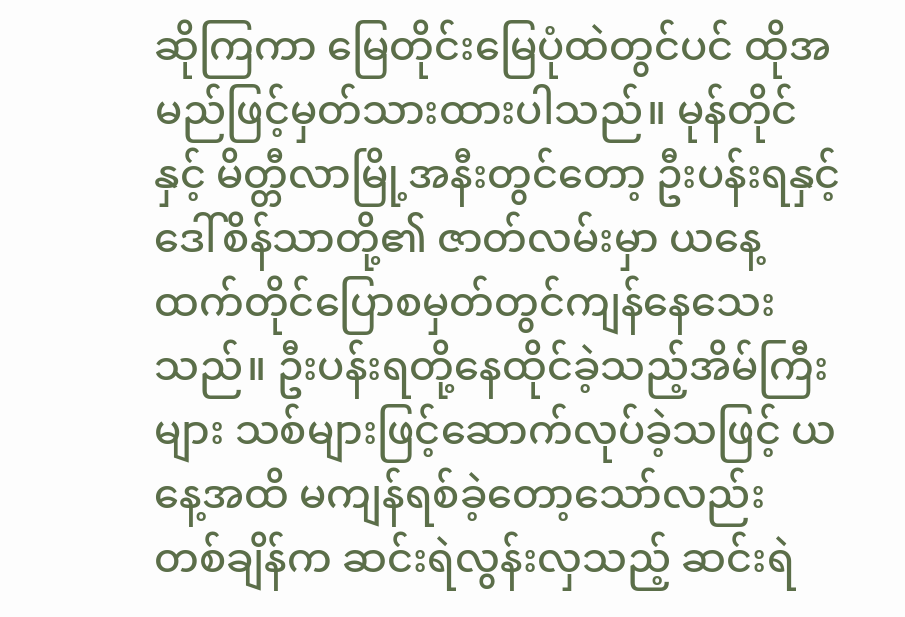ဆိုကြကာ မြေတိုင်းမြေပုံထဲတွင်ပင် ထိုအမည်ဖြင့်မှတ်သားထားပါသည်။ မုန်တိုင်နှင့် မိတ္တီလာမြို့အနီးတွင်တော့ ဦးပန်းရနှင့် ဒေါ်စိန်သာတို့၏ ဇာတ်လမ်းမှာ ယနေ့ထက်တိုင်ပြောစမှတ်တွင်ကျန်နေသေးသည်။ ဦးပန်းရတို့နေထိုင်ခဲ့သည့်အိမ်ကြီးများ သစ်များဖြင့်ဆောက်လုပ်ခဲ့သဖြင့် ယနေ့အထိ မကျန်ရစ်ခဲ့တော့သော်လည်း တစ်ချိန်က ဆင်းရဲလွန်းလှသည့် ဆင်းရဲ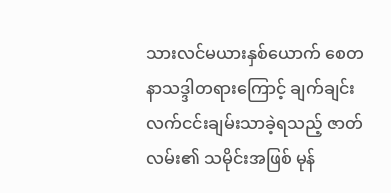သားလင်မယားနှစ်ယောက် စေတနာသဒ္ဒါတရားကြောင့် ချက်ချင်းလက်ငင်းချမ်းသာခဲ့ရသည့် ဇာတ်လမ်း၏ သမိုင်းအဖြစ် မုန်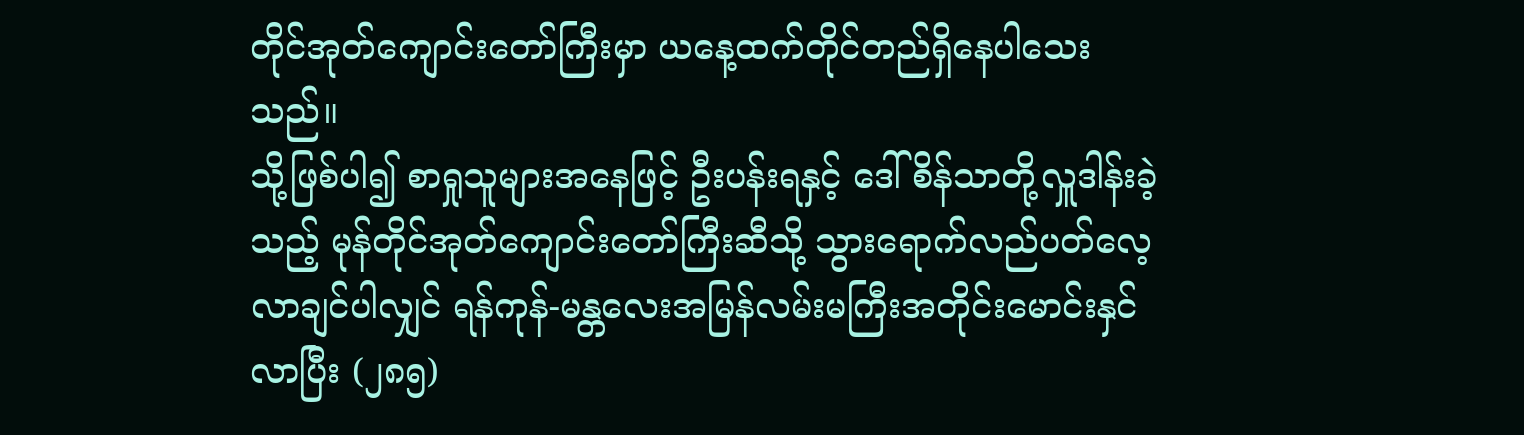တိုင်အုတ်ကျောင်းတော်ကြီးမှာ ယနေ့ထက်တိုင်တည်ရှိနေပါသေးသည်။
သို့ဖြစ်ပါ၍ စာရှုသူများအနေဖြင့် ဦးပန်းရနှင့် ဒေါ်စိန်သာတို့လှူဒါန်းခဲ့သည့် မုန်တိုင်အုတ်ကျောင်းတော်ကြီးဆီသို့ သွားရောက်လည်ပတ်လေ့လာချင်ပါလျှင် ရန်ကုန်-မန္တလေးအမြန်လမ်းမကြီးအတိုင်းမောင်းနှင်လာပြီး (၂၈၅)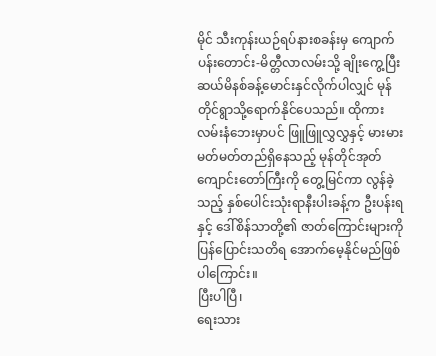မိုင် သီးကုန်းယဉ်ရပ်နားစခန်းမှ ကျောက်ပန်းတောင်း-မိတ္တီလာလမ်းသို့ ချိုးကွေ့ပြီး ဆယ်မိနစ်ခန့်မောင်းနှင်လိုက်ပါလျှင် မုန်တိုင်ရွာသို့ရောက်နိုင်ပေသည်။ ထိုကားလမ်းနံဘေးမှာပင် ဖြူဖြူလွှလွှနှင့် မားမားမတ်မတ်တည်ရှိနေသည့် မုန်တိုင်အုတ်ကျောင်းတော်ကြီးကို တွေ့မြင်ကာ လွန်ခဲ့သည့် နှစ်ပေါင်းသုံးရာနီးပါးခန့်က ဦးပန်းရနှင့် ဒေါ်စိန်သာတို့၏ ဇာတ်ကြောင်းများကို ပြန်ပြောင်းသတိရ အောက်မေ့နိုင်မည်ဖြစ်ပါကြောင်း။
ပြီးပါပြီ၊
ရေးသား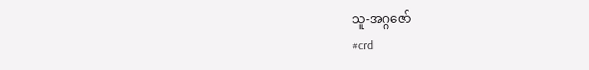သူ-အဂ္ဂဇော်
#crd